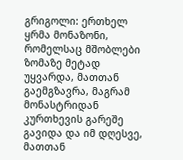გრიგოლი: ერთხელ ყრმა მონაზონი, რომელსაც მშობლები ზომაზე მეტად უყვარდა, მათთან გაემგზავრა, მაგრამ მონასტრიდან კურთხევის გარეშე გავიდა და იმ დღესვე, მათთან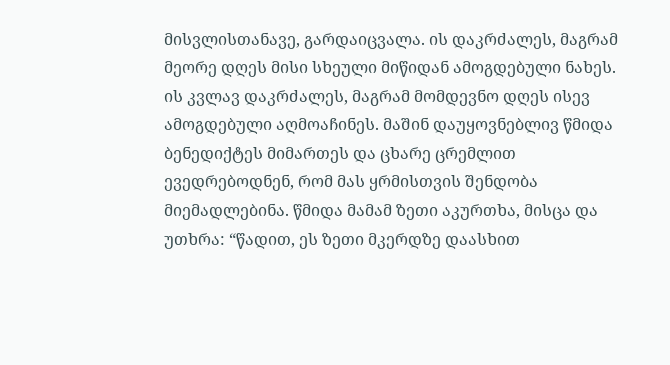მისვლისთანავე, გარდაიცვალა. ის დაკრძალეს, მაგრამ მეორე დღეს მისი სხეული მიწიდან ამოგდებული ნახეს. ის კვლავ დაკრძალეს, მაგრამ მომდევნო დღეს ისევ ამოგდებული აღმოაჩინეს. მაშინ დაუყოვნებლივ წმიდა ბენედიქტეს მიმართეს და ცხარე ცრემლით ევედრებოდნენ, რომ მას ყრმისთვის შენდობა მიემადლებინა. წმიდა მამამ ზეთი აკურთხა, მისცა და უთხრა: “წადით, ეს ზეთი მკერდზე დაასხით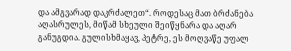და ამგვარად დაკრძალეთ“. როდესაც მათ ბრძანება აღასრულეს, მიწამ სხეული შეიწყნარა და აღარ განუგდია. გულისხმაყავ, პეტრე, ეს მოღვაწე უფალ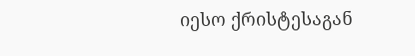იესო ქრისტესაგან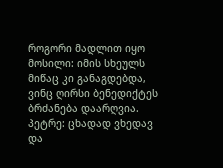როგორი მადლით იყო მოსილი: იმის სხეულს მიწაც კი განაგდებდა, ვინც ღირსი ბენედიქტეს ბრძანება დაარღვია.
პეტრე: ცხადად ვხედავ და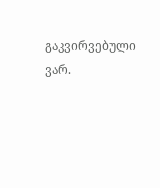გაკვირვებული ვარ.